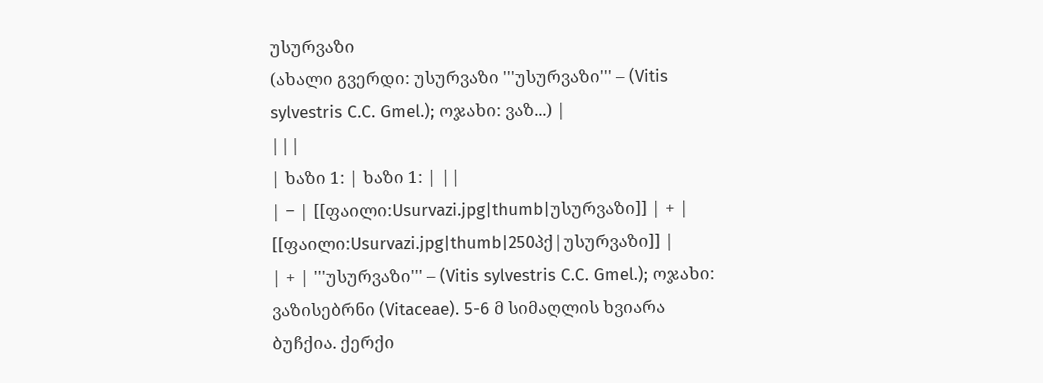უსურვაზი
(ახალი გვერდი: უსურვაზი '''უსურვაზი''' – (Vitis sylvestris C.C. Gmel.); ოჯახი: ვაზ...) |
|||
| ხაზი 1: | ხაზი 1: | ||
| − | [[ფაილი:Usurvazi.jpg|thumb|უსურვაზი]] | + | [[ფაილი:Usurvazi.jpg|thumb|250პქ|უსურვაზი]] |
| + | '''უსურვაზი''' – (Vitis sylvestris C.C. Gmel.); ოჯახი: ვაზისებრნი (Vitaceae). 5-6 მ სიმაღლის ხვიარა ბუჩქია. ქერქი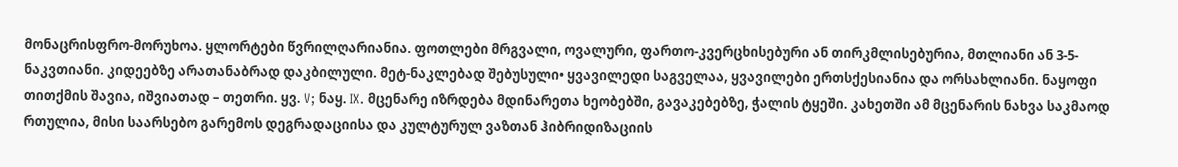მონაცრისფრო-მორუხოა. ყლორტები წვრილღარიანია. ფოთლები მრგვალი, ოვალური, ფართო-კვერცხისებური ან თირკმლისებურია, მთლიანი ან 3-5-ნაკვთიანი. კიდეებზე არათანაბრად დაკბილული. მეტ-ნაკლებად შებუსული• ყვავილედი საგველაა, ყვავილები ერთსქესიანია და ორსახლიანი. ნაყოფი თითქმის შავია, იშვიათად – თეთრი. ყვ. V; ნაყ. IX. მცენარე იზრდება მდინარეთა ხეობებში, გავაკებებზე, ჭალის ტყეში. კახეთში ამ მცენარის ნახვა საკმაოდ რთულია, მისი საარსებო გარემოს დეგრადაციისა და კულტურულ ვაზთან ჰიბრიდიზაციის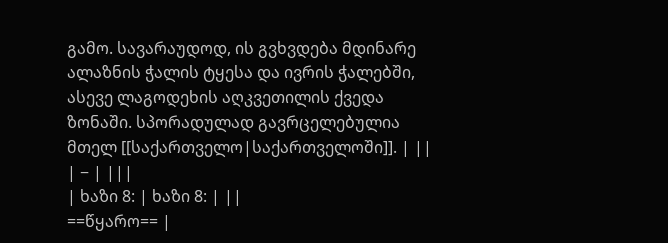გამო. სავარაუდოდ, ის გვხვდება მდინარე ალაზნის ჭალის ტყესა და ივრის ჭალებში, ასევე ლაგოდეხის აღკვეთილის ქვედა ზონაში. სპორადულად გავრცელებულია მთელ [[საქართველო|საქართველოში]]. | ||
| − | |||
| ხაზი 8: | ხაზი 8: | ||
==წყარო== |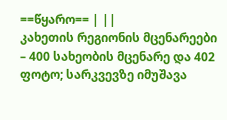==წყარო== | ||
კახეთის რეგიონის მცენარეები – 400 სახეობის მცენარე და 402 ფოტო; სარკვევზე იმუშავა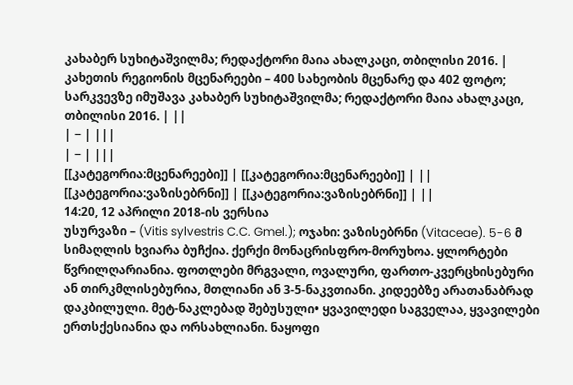კახაბერ სუხიტაშვილმა; რედაქტორი მაია ახალკაცი, თბილისი 2016. | კახეთის რეგიონის მცენარეები – 400 სახეობის მცენარე და 402 ფოტო; სარკვევზე იმუშავა კახაბერ სუხიტაშვილმა; რედაქტორი მაია ახალკაცი, თბილისი 2016. | ||
| − | |||
| − | |||
[[კატეგორია:მცენარეები]] | [[კატეგორია:მცენარეები]] | ||
[[კატეგორია:ვაზისებრნი]] | [[კატეგორია:ვაზისებრნი]] | ||
14:20, 12 აპრილი 2018-ის ვერსია
უსურვაზი – (Vitis sylvestris C.C. Gmel.); ოჯახი: ვაზისებრნი (Vitaceae). 5-6 მ სიმაღლის ხვიარა ბუჩქია. ქერქი მონაცრისფრო-მორუხოა. ყლორტები წვრილღარიანია. ფოთლები მრგვალი, ოვალური, ფართო-კვერცხისებური ან თირკმლისებურია, მთლიანი ან 3-5-ნაკვთიანი. კიდეებზე არათანაბრად დაკბილული. მეტ-ნაკლებად შებუსული• ყვავილედი საგველაა, ყვავილები ერთსქესიანია და ორსახლიანი. ნაყოფი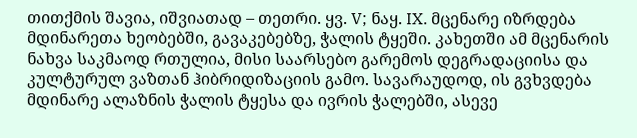თითქმის შავია, იშვიათად – თეთრი. ყვ. V; ნაყ. IX. მცენარე იზრდება მდინარეთა ხეობებში, გავაკებებზე, ჭალის ტყეში. კახეთში ამ მცენარის ნახვა საკმაოდ რთულია, მისი საარსებო გარემოს დეგრადაციისა და კულტურულ ვაზთან ჰიბრიდიზაციის გამო. სავარაუდოდ, ის გვხვდება მდინარე ალაზნის ჭალის ტყესა და ივრის ჭალებში, ასევე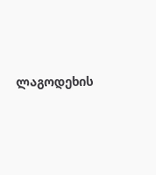ლაგოდეხის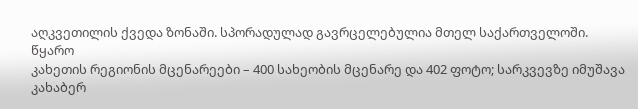აღკვეთილის ქვედა ზონაში. სპორადულად გავრცელებულია მთელ საქართველოში.
წყარო
კახეთის რეგიონის მცენარეები – 400 სახეობის მცენარე და 402 ფოტო; სარკვევზე იმუშავა კახაბერ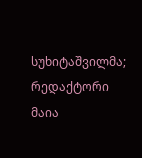სუხიტაშვილმა; რედაქტორი მაია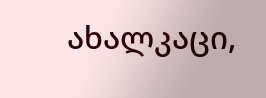ახალკაცი,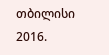თბილისი 2016.